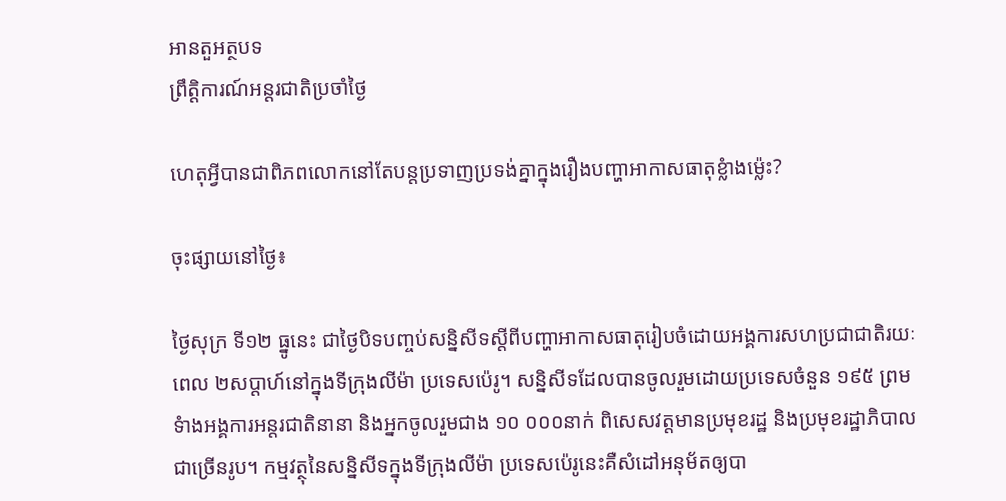អានតួអត្ថបទ
ព្រឹត្តិការណ៍អន្តរជាតិប្រចាំថ្ងៃ

ហេតុអ្វីបានជាពិភពលោកនៅតែបន្តប្រទាញប្រទង់គ្នាក្នុងរឿងបញ្ហាអាកាសធាតុខ្លំាងម្ល៉េះ?

ចុះផ្សាយនៅថ្ងៃ៖

ថ្ងៃសុក្រ ទី១២ ធ្នូនេះ ជាថ្ងៃបិទបញ្ចប់សន្និសីទស្តីពីបញ្ហាអាកាសធាតុរៀបចំដោយអង្គការសហប្រជាជាតិរយៈពេល ២សប្តាហ៍នៅក្នុងទីក្រុងលីម៉ា ប្រទេសប៉េរូ។ សន្និសីទដែលបានចូលរួមដោយប្រទេសចំនួន ១៩៥ ព្រមទំាងអង្គការអន្តរជាតិនានា និងអ្នកចូលរួមជាង ១០ ០០០នាក់ ពិសេសវត្តមានប្រមុខរដ្ឋ និងប្រមុខរដ្ឋាភិបាលជាច្រើនរូប។ កម្មវត្ថុនៃសន្និសីទក្នុងទីក្រុងលីម៉ា ប្រទេសប៉េរូនេះគឺសំដៅអនុម័តឲ្យបា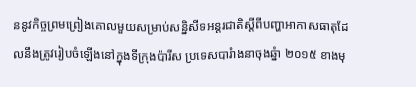ននូវកិច្ចព្រមព្រៀងគោលមួយសម្រាប់សន្និសីទអន្តរជាតិស្តីពីបញ្ហាអាកាសធាតុដែលនឹងត្រូវរៀបចំឡើងនៅក្នុងទីក្រុងប៉ារីស ប្រទេសបារំាងនាចុងឆ្នំា ២០១៥ ខាងមុ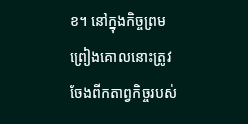ខ។ នៅក្នុងកិច្ចព្រមព្រៀងគោលនោះត្រូវចែងពីកតាព្វកិច្ចរបស់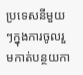ប្រទេសនីមួយៗក្នុងការចូលរួមកាត់បន្ថយកា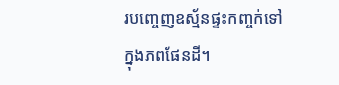របញ្ចេញឧស្ម័នផ្ទះកញ្ចក់ទៅក្នុងភពផែនដី។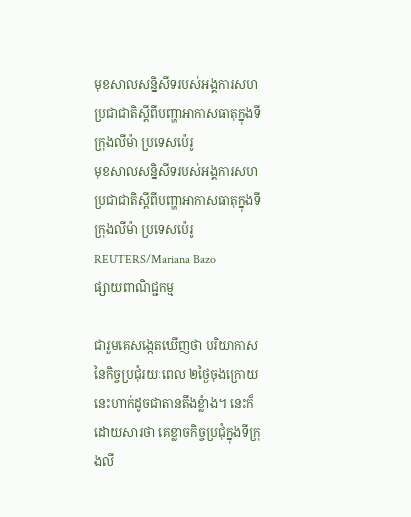មុខសាលសន្និសីទរបស់អង្គការសហប្រជាជាតិស្តីពីបញ្ហាអាកាសធាតុក្នុងទីក្រុងលីម៉ា ប្រទេសប៉េរូ
មុខសាលសន្និសីទរបស់អង្គការសហប្រជាជាតិស្តីពីបញ្ហាអាកាសធាតុក្នុងទីក្រុងលីម៉ា ប្រទេសប៉េរូ REUTERS/Mariana Bazo
ផ្សាយពាណិជ្ជកម្ម

ជារួមគេសង្កេតឃើញថា បរិយាកាសនៃកិច្ចប្រជុំរយៈពេល ២ថ្ងៃចុងក្រោយនេះហាក់ដូចជាតានតឹងខ្លំាង។ នេះក៏ដោយសារថា គេខ្លាចកិច្ចប្រជុំក្នុងទីក្រុងលី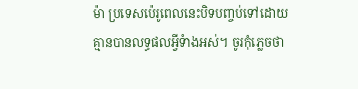ម៉ា ប្រទេសប៉េរូពេលនេះបិទបញ្ចប់ទៅដោយគ្មានបានលទ្ធផលអ្វីទំាងអស់។ ចូរកុំភ្លេចថា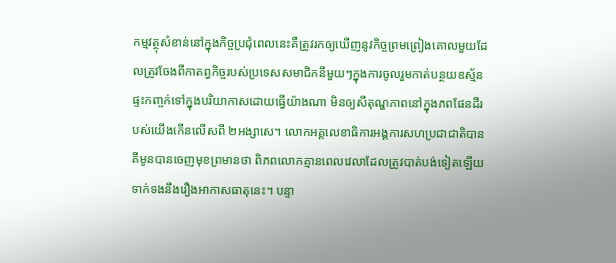កម្មវត្ថុសំខាន់នៅក្នុងកិច្ចប្រជុំពេលនេះគឺត្រូវរកឲ្យឃើញនូវកិច្ចព្រមព្រៀងគោលមួយដែលត្រូវចែងពីកាតព្វកិច្ចរបស់ប្រទេសសមាជិកនីមួយៗក្នុងការចូលរួមកាត់បន្ថយឧស្ម័នផ្ទះកញ្ចក់ទៅក្នុងបរិយាកាសដោយធ្វើយ៉ាងណា មិនឲ្យសីតុណ្ហភាពនៅក្នុងភពផែនដីរបស់យើងកើនលើសពី ២អង្សាសេ។ លោកអគ្គលេខាធិការអង្គការសហប្រជាជាតិបាន គីមូនបានចេញមុខព្រមានថា ពិភពលោកគ្មានពេលវេលាដែលត្រូវបាត់បង់ទៀតឡើយទាក់ទងនឹងរឿងអាកាសធាតុនេះ។ បន្ទា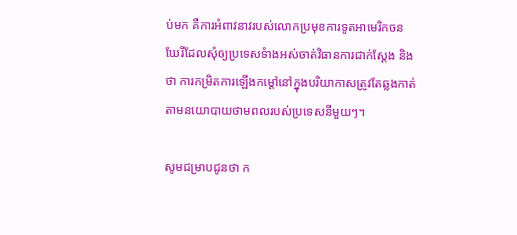ប់មក គឺការអំពាវនាវរបស់លោកប្រមុខការទូតអាមេរិកចន ឃែរីដែលសុំឲ្យប្រទេសទំាងអស់ចាត់វិធានការជាក់ស្តែង និងថា ការកម្រិតការឡើងកម្តៅនៅក្នុងបរិយាកាសត្រូវតែឆ្លងកាត់តាមនយោបាយថាមពលរបស់ប្រទេសនីមួយៗ។

សូមជម្រាបជូនថា ក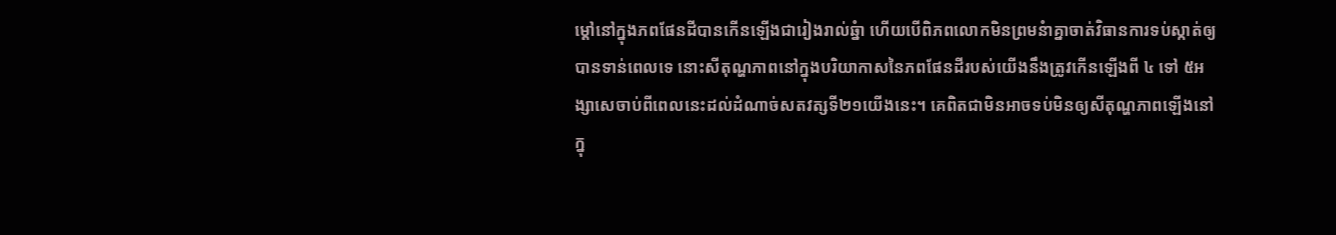ម្តៅនៅក្នុងភពផែនដីបានកើនឡើងជារៀងរាល់ឆ្នំា ហើយបើពិភពលោកមិនព្រមនំាគ្នាចាត់វិធានការទប់ស្កាត់ឲ្យបានទាន់ពេលទេ នោះសីតុណ្ហភាពនៅក្នុងបរិយាកាសនៃភពផែនដីរបស់យើងនឹងត្រូវកើនឡើងពី ៤ ទៅ ៥អង្សាសេចាប់ពីពេលនេះដល់ដំណាច់សតវត្សទី២១យើងនេះ។ គេពិតជាមិនអាចទប់មិនឲ្យសីតុណ្ហភាពឡើងនៅក្នុ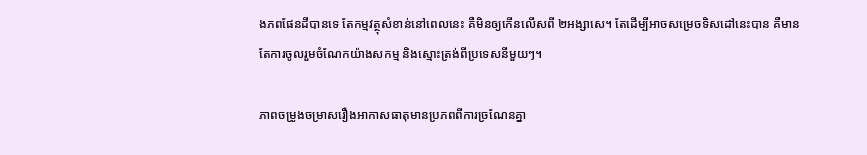ងភពផែនដីបានទេ តែកម្មវត្ថុសំខាន់នៅពេលនេះ គឺមិនឲ្យកើនលើសពី ២អង្សាសេ។ តែដើម្បីអាចសម្រេចទិសដៅនេះបាន គឺមានតែការចូលរួមចំណែកយ៉ាងសកម្ម និងស្មោះត្រង់ពីប្រទេសនីមួយៗ។

ភាពចម្រូងចម្រាសរឿងអាកាសធាតុមានប្រភពពីការច្រណែនគ្នា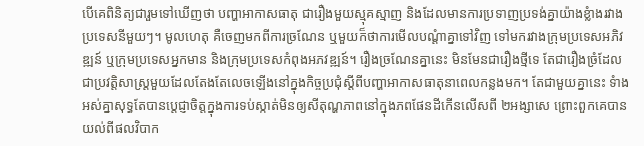បើគេពិនិត្យជារួមទៅឃើញថា បញ្ហាអាកាសធាតុ ជារឿងមួយស្មុគស្មាញ និងដែលមានការប្រទាញប្រទង់គ្នាយ៉ាងខ្លំាងរវាងប្រទេសនីមួយៗ។ មូលហេតុ គឺចេញមកពីការច្រណែន ឬមួយក៏ថាការមើលបណ្តំាគ្នាទៅវិញ ទៅមករវាងក្រុមប្រទេសអភិវឌ្ឍន៍ ឬក្រុមប្រទេសអ្នកមាន និងក្រុមប្រទេសកំពុងអភវឌ្ឍន៍។ រឿងច្រណែនគ្នានេះ មិនមែនជារឿងថ្មីទេ តែជារឿងច្រំដែលជាប្រវត្តិសាស្រ្តមួយដែលតែងតែលេចឡើងនៅក្នុងកិច្ចប្រជុំស្តីពីបញ្ហាអាកាសធាតុនាពេលកន្លងមក។ តែជាមួយគ្នានេះ ទំាងអស់គ្នាសុទ្ធតែបានប្តេជ្ញាចិត្តក្នុងការទប់ស្កាត់មិនឲ្យសីតុណ្ហភាពនៅក្នុងភពផែនដីកើនលើសពី ២អង្សាសេ ព្រោះពួកគេបានយល់ពីផលវិបាក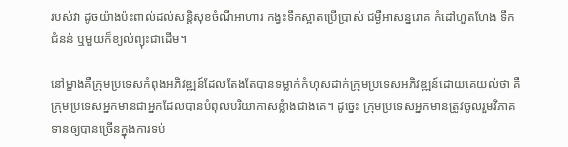របស់វា ដូចយ៉ាងប៉ះពាល់ដល់សន្តិសុខចំណីអាហារ កង្វះទឹកស្អាតប្រើប្រាស់ ជម្ងឺអាសន្នរោគ កំដៅហួតហែង ទឹកជំនន់ ឬមួយក៏ខ្យល់ព្យុះជាដើម។

នៅម្ខាងគឺក្រុមប្រទេសកំពុងអភិវឌ្ឍន៍ដែលតែងតែបានទម្លាក់កំហុសដាក់ក្រុមប្រទេសអភិវឌ្ឍន៍ដោយគេយល់ថា គឺក្រុមប្រទេសអ្នកមានជាអ្នកដែលបានបំពុលបរិយាកាសខ្លំាងជាងគេ។ ដូច្នេះ ក្រុមប្រទេសអ្នកមានត្រូវចូលរួមវិភាគទានឲ្យបានច្រើនក្នុងការទប់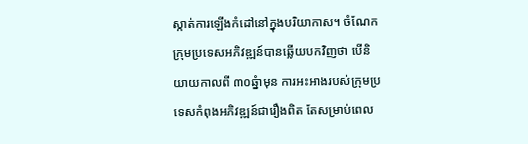ស្កាត់ការឡើងកំដៅនៅក្នុងបរិយាកាស។ ចំណែកក្រុមប្រទេសអភិវឌ្ឍន៍បានឆ្លើយបកវិញថា បើនិយាយកាលពី ៣០ឆ្នំាមុន ការអះអាងរបស់ក្រុមប្រទេសកំពុងអភិវឌ្ឍន៍ជារឿងពិត តែសម្រាប់ពេល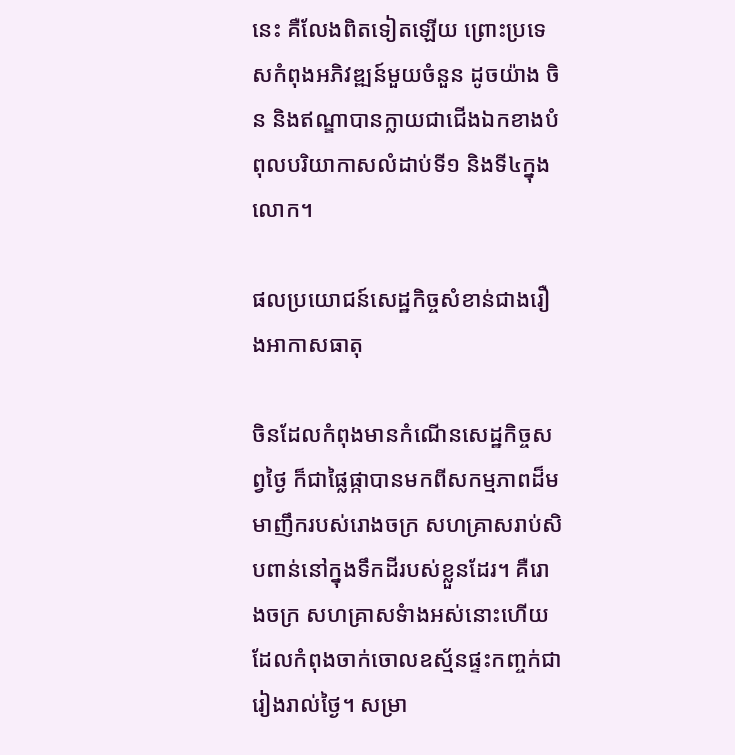នេះ គឺលែងពិតទៀតឡើយ ព្រោះប្រទេសកំពុងអភិវឌ្ឍន៍មួយចំនួន ដូចយ៉ាង ចិន និងឥណ្ឌាបានក្លាយជាជើងឯកខាងបំពុលបរិយាកាសលំដាប់ទី១ និងទី៤ក្នុងលោក។

ផលប្រយោជន៍សេដ្ឋកិច្ចសំខាន់ជាងរឿងអាកាសធាតុ

ចិនដែលកំពុងមានកំណើនសេដ្ឋកិច្ចសព្វថ្ងៃ ក៏ជាផ្លៃផ្កាបានមកពីសកម្មភាពដ៏មមាញឹករបស់រោងចក្រ សហគ្រាសរាប់សិបពាន់នៅក្នុងទឹកដីរបស់ខ្លួនដែរ។ គឺរោងចក្រ សហគ្រាសទំាងអស់នោះហើយដែលកំពុងចាក់ចោលឧស្ម័នផ្ទះកញ្ចក់ជារៀងរាល់ថ្ងៃ។ សម្រា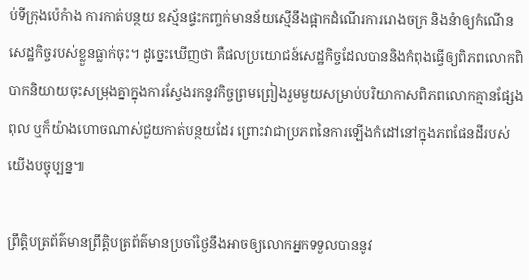ប់ទីក្រុងប៉េកំាង ការកាត់បន្ថយ ឧស្ម័នផ្ទះកញ្ចក់មានន័យស្មើនឹងផ្អាកដំណើរការរោងចក្រ និងនំាឲ្យកំណើនសេដ្ឋកិច្ចរបស់ខ្លួនធ្លាក់ចុះ។ ដូច្នេះឃើញថា គឺផលប្រយោជន៍សេដ្ឋកិច្ចដែលបាននិងកំពុងធ្វើឲ្យពិភពលោកពិបាកនិយាយចុះសម្រុងគ្នាក្នុងការស្វែងរកនូវកិច្ចព្រមព្រៀងរួមមួយសម្រាប់បរិយាកាសពិភពលោកគ្មានផ្សែងពុល ឬក៏យ៉ាងហោចណាស់ជួយកាត់បន្ថយដែរ ព្រោះវាជាប្រភពនៃការឡើងកំដៅនៅក្នុងភពផែនដីរបស់យើងបច្ចុប្បន្ន៕

ព្រឹត្តិបត្រព័ត៌មានព្រឹត្តិបត្រព័ត៌មានប្រចាំថ្ងៃនឹងអាចឲ្យលោកអ្នកទទួលបាននូវ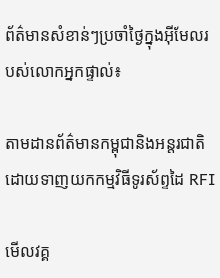ព័ត៌មានសំខាន់ៗប្រចាំថ្ងៃក្នុងអ៊ីមែលរបស់លោកអ្នកផ្ទាល់៖

តាមដានព័ត៌មានកម្ពុជានិងអន្តរជាតិដោយទាញយកកម្មវិធីទូរស័ព្ទដៃ RFI

មើលវគ្គ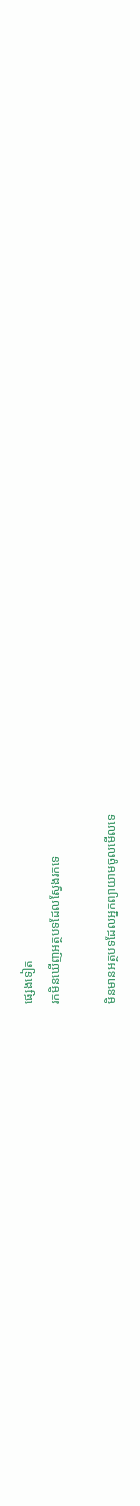ផ្សេងទៀត
រកមិនឃើញអត្ថបទដែលស្វែងរកទេ

មិនមានអត្ថបទដែលអ្នកព្យាយាមចូលមើលទេ